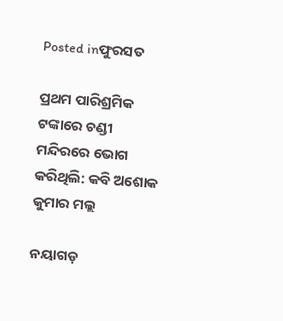Posted inଫୁରସତ

ପ୍ରଥମ ପାରିଶ୍ରମିକ ଟଙ୍କାରେ ଚଣ୍ଡୀ ମନ୍ଦିରରେ ଭୋଗ କରିଥିଲି: କବି ଅଶୋକ କୁମାର ମଲ୍ଲ

ନୟାଗଡ଼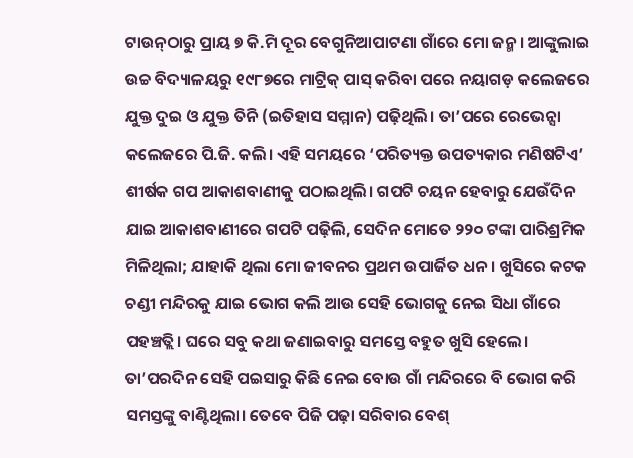ଟାଉନ୍‌ଠାରୁ ପ୍ରାୟ ୭ କି.ମି ଦୂର ବେଗୁନିଆପାଟଣା ଗାଁରେ ମୋ ଜନ୍ମ। ଆଙ୍କୁଲାଇ ଉଚ୍ଚ ବିଦ୍ୟାଳୟରୁ ୧୯୮୭ରେ ମାଟ୍ରିକ୍‌ ପାସ୍‌ କରିବା ପରେ ନୟାଗଡ଼ କଲେଜରେ ଯୁକ୍ତ ଦୁଇ ଓ ଯୁକ୍ତ ତିନି (ଇତିହାସ ସମ୍ମାନ) ପଢ଼ିଥିଲି। ତା’ପରେ ରେଭେନ୍ସା କଲେଜରେ ପି.ଜି. କଲି। ଏହି ସମୟରେ ‘ପରିତ୍ୟକ୍ତ ଉପତ୍ୟକାର ମଣିଷଟିଏ’ ଶୀର୍ଷକ ଗପ ଆକାଶବାଣୀକୁ ପଠାଇଥିଲି। ଗପଟି ଚୟନ ହେବାରୁ ଯେଉଁଦିନ ଯାଇ ଆକାଶବାଣୀରେ ଗପଟି ପଢ଼ିଲି, ସେଦିନ ମୋତେ ୨୨୦ ଟଙ୍କା ପାରିଶ୍ରମିକ ମିଳିଥିଲା; ଯାହାକି ଥିଲା ମୋ ଜୀବନର ପ୍ରଥମ ଉପାର୍ଜିତ ଧନ। ଖୁସିରେ କଟକ ଚଣ୍ଡୀ ମନ୍ଦିରକୁ ଯାଇ ଭୋଗ କଲି ଆଉ ସେହି ଭୋଗକୁ ନେଇ ସିଧା ଗାଁରେ ପହଞ୍ଚତ୍ଲି। ଘରେ ସବୁ କଥା ଜଣାଇବାରୁ ସମସ୍ତେ ବହୁତ ଖୁସି ହେଲେ। ତା’ପରଦିନ ସେହି ପଇସାରୁ କିଛି ନେଇ ବୋଉ ଗାଁ ମନ୍ଦିରରେ ବି ଭୋଗ କରି ସମସ୍ତଙ୍କୁ ବାଣ୍ଟିଥିଲା। ତେବେ ପିଜି ପଢ଼ା ସରିବାର ବେଶ୍‌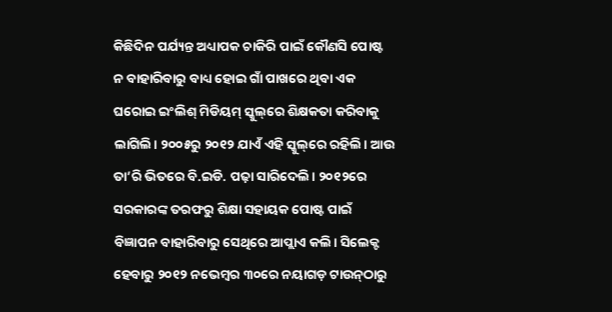କିଛିଦିନ ପର୍ଯ୍ୟନ୍ତ ଅଧ୍ୟାପକ ଚାକିରି ପାଇଁ କୌଣସି ପୋଷ୍ଟ ନ ବାହାରିବାରୁ ବାଧ୍ୟ ହୋଇ ଗାଁ ପାଖରେ ଥିବା ଏକ ଘରୋଇ ଇଂଲିଶ୍‌ ମିଡିୟମ୍‌ ସ୍କୁଲ୍‌ରେ ଶିକ୍ଷକତା କରିବାକୁ ଲାଗିଲି। ୨୦୦୫ରୁ ୨୦୧୨ ଯାଏଁ ଏହି ସ୍କୁଲ୍‌ରେ ରହିଲି। ଆଉ ତା’ରି ଭିତରେ ବି.ଇଡି. ପଢ଼ା ସାରିଦେଲି। ୨୦୧୨ରେ ସରକାରଙ୍କ ତରଫରୁ ଶିକ୍ଷା ସହାୟକ ପୋଷ୍ଟ ପାଇଁ ବିଜ୍ଞାପନ ବାହାରିବାରୁ ସେଥିରେ ଆପ୍ଲାଏ କଲି। ସିଲେକ୍ଟ ହେବାରୁ ୨୦୧୨ ନଭେମ୍ବର ୩୦ରେ ନୟାଗଡ଼ ଟାଉନ୍‌ଠାରୁ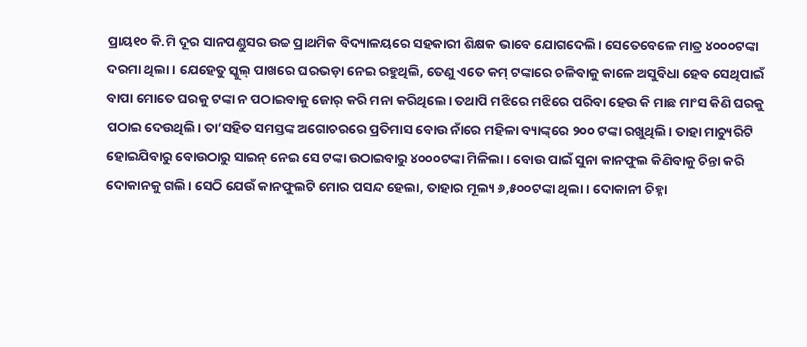ପ୍ରାୟ୧୦ କି.ମି ଦୂର ସାନପଣ୍ଡୁସର ଉଚ୍ଚ ପ୍ରାଥମିକ ବିଦ୍ୟାଳୟରେ ସହକାରୀ ଶିକ୍ଷକ ଭାବେ ଯୋଗଦେଲି। ସେତେବେଳେ ମାତ୍ର ୪୦୦୦ଟଙ୍କା ଦରମା ଥିଲା। ଯେହେତୁ ସ୍କୁଲ୍‌ ପାଖରେ ଘରଭଡ଼ା ନେଇ ରହୁଥିଲି, ତେଣୁ ଏତେ କମ୍‌ ଟଙ୍କାରେ ଚଳିବାକୁ କାଳେ ଅସୁବିଧା ହେବ ସେଥିପାଇଁ ବାପା ମୋତେ ଘରକୁ ଟଙ୍କା ନ ପଠାଇବାକୁ ଜୋର୍‌ କରି ମନା କରିଥିଲେ। ତଥାପି ମଝିରେ ମଝିରେ ପରିବା ହେଉ କି ମାଛ ମାଂସ କିଣି ଘରକୁ ପଠାଇ ଦେଉଥିଲି। ତା’ସହିତ ସମସ୍ତଙ୍କ ଅଗୋଚରରେ ପ୍ରତିମାସ ବୋଉ ନାଁରେ ମହିଳା ବ୍ୟାଙ୍କ୍‌ରେ ୨୦୦ ଟଙ୍କା ରଖୁଥିଲି। ତାହା ମାଚ୍ୟୁରିଟି ହୋଇଯିବାରୁ ବୋଉଠାରୁ ସାଇନ୍‌ ନେଇ ସେ ଟଙ୍କା ଉଠାଇବାରୁ ୪୦୦୦ଟଙ୍କା ମିଳିଲା। ବୋଉ ପାଇଁ ସୁନା କାନଫୁଲ କିଣିବାକୁ ଚିନ୍ତା କରି ଦୋକାନକୁ ଗଲି। ସେଠି ଯେଉଁ କାନଫୁଲଟି ମୋର ପସନ୍ଦ ହେଲା, ତାହାର ମୂଲ୍ୟ ୬,୫୦୦ଟଙ୍କା ଥିଲା। ଦୋକାନୀ ଚିହ୍ନା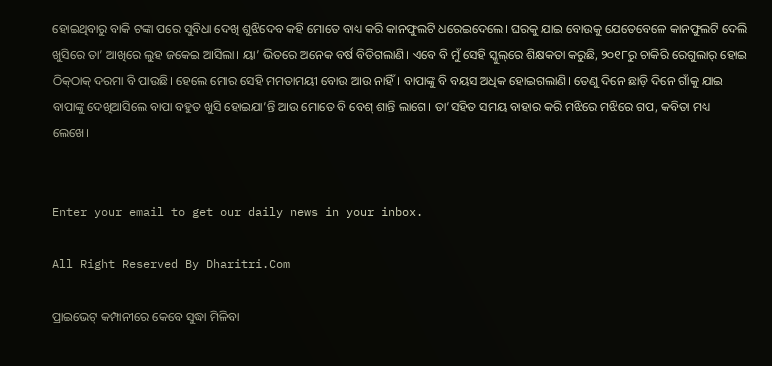ହୋଇଥିବାରୁ ବାକି ଟଙ୍କା ପରେ ସୁବିଧା ଦେଖି ଶୁଝିଦେବ କହି ମୋତେ ବାଧ୍ୟ କରି କାନଫୁଲଟି ଧରେଇଦେଲେ। ଘରକୁ ଯାଇ ବୋଉକୁ ଯେତେବେଳେ କାନଫୁଲଟି ଦେଲି ଖୁସିରେ ତା’ ଆଖିରେ ଲୁହ ଜକେଇ ଆସିଲା। ୟା’ ଭିତରେ ଅନେକ ବର୍ଷ ବିତିଗଲାଣି। ଏବେ ବି ମୁଁ ସେହି ସ୍କୁଲ୍‌ରେ ଶିକ୍ଷକତା କରୁଛି, ୨୦୧୮ରୁ ଚାକିରି ରେଗୁଲାର୍‌ ହୋଇ ଠିକ୍‌ଠାକ୍‌ ଦରମା ବି ପାଉଛି। ହେଲେ ମୋର ସେହି ମମତାମୟୀ ବୋଉ ଆଉ ନାହିଁ। ବାପାଙ୍କୁ ବି ବୟସ ଅଧିକ ହୋଇଗଲାଣି। ତେଣୁ ଦିନେ ଛାଡ଼ି ଦିନେ ଗାଁକୁ ଯାଇ ବାପାଙ୍କୁ ଦେଖିଆସିଲେ ବାପା ବହୁତ ଖୁସି ହୋଇଯା’ନ୍ତି ଆଉ ମୋତେ ବି ବେଶ୍‌ ଶାନ୍ତି ଲାଗେ। ତା’ସହିତ ସମୟ ବାହାର କରି ମଝିରେ ମଝିରେ ଗପ, କବିତା ମଧ୍ୟ ଲେଖେ।


Enter your email to get our daily news in your inbox.

All Right Reserved By Dharitri.Com

ପ୍ରାଇଭେଟ୍ କମ୍ପାନୀରେ କେବେ ସୁଦ୍ଧା ମିଳିବା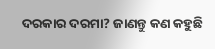ଦରକାର ଦରମା? ଜାଣନ୍ତୁ କଣ କହୁଛି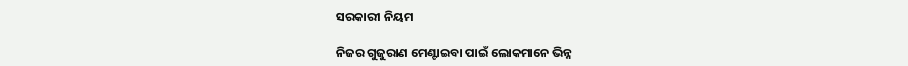ସରକାରୀ ନିୟମ

ନିଜର ଗୁଜୁରାଣ ମେଣ୍ଟାଇବା ପାଇଁ ଲୋକମାନେ ଭିନ୍ନ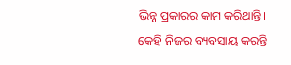ଭିନ୍ନ ପ୍ରକାରର କାମ କରିଥାନ୍ତି। କେହି ନିଜର ବ୍ୟବସାୟ କରନ୍ତି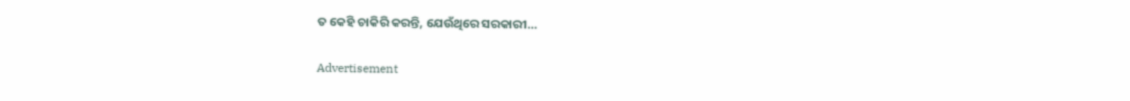ତ କେହି ଚାକିରି କରନ୍ତି, ଯେଉଁଥିରେ ସରକାରୀ…

Advertisement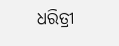ଧରିତ୍ରୀ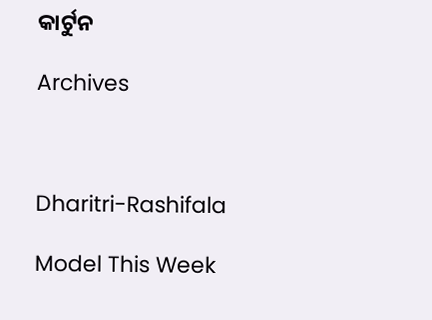କାର୍ଟୁନ

Archives



Dharitri-Rashifala

Model This Week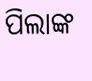ପିଲାଙ୍କ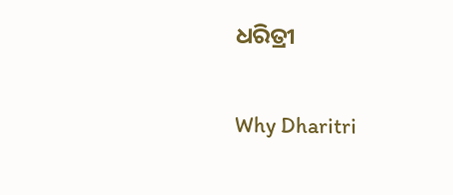ଧରିତ୍ରୀ

Why Dharitri